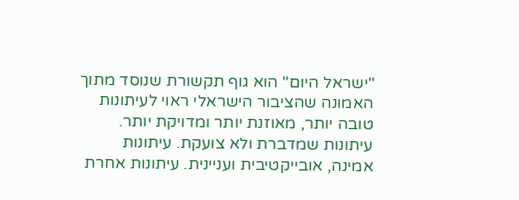"ישראל היום" הוא גוף תקשורת שנוסד מתוך האמונה שהציבור הישראלי ראוי לעיתונות טובה יותר, מאוזנת יותר ומדויקת יותר. עיתונות שמדברת ולא צועקת. עיתונות אמינה, אובייקטיבית ועניינית. עיתונות אחרת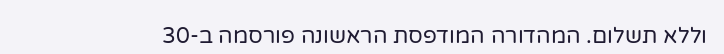וללא תשלום. המהדורה המודפסת הראשונה פורסמה ב-30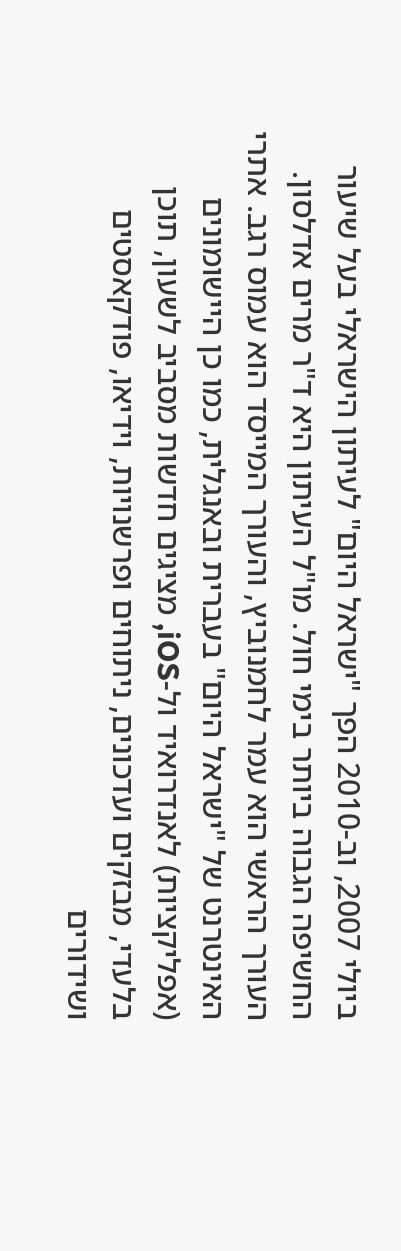ביולי 2007, וב-2010 הפך "ישראל היום" לעיתון הישראלי בעל שיעור החשיפה הגבוה ביותר בימי חול. מו"ל העיתון היא ד"ר מרים אדלסון. העורך הראשי הוא עמר לחמנוביץ, והעורך המייסד הוא עמוס רגב. אתרי האינטרנט של "ישראל היום" בעברית ובאנגלית, כמו כן היישומונים (אפליקציות) לאנדרואיד ול-iOS, מציגים חדשות מסביב לשעון, תוכן בלעדי, מבזקים ועדכונים, ניתוחים ופרשנויות, וידיאו, פודקאסטים ושידורים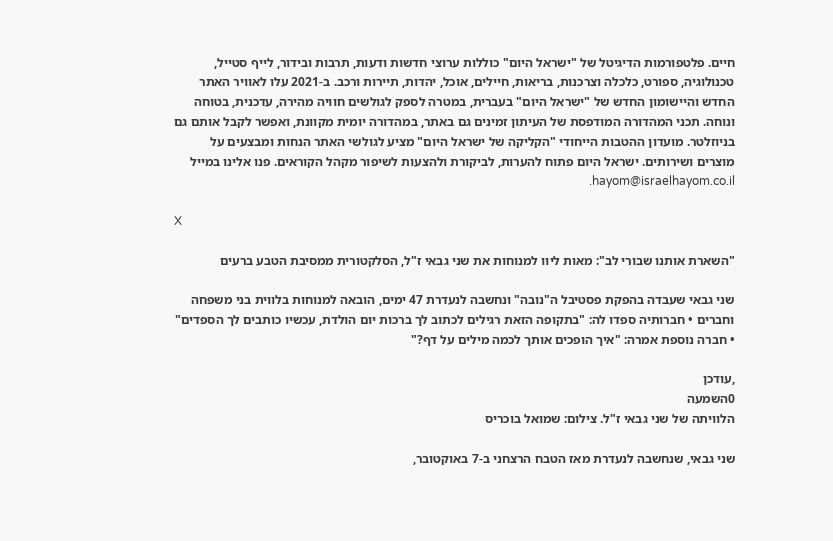חיים. פלטפורמות הדיגיטל של "ישראל היום" כוללות ערוצי חדשות ודעות, תרבות ובידור, לייף סטייל, טכנולוגיה, ספורט, כלכלה וצרכנות, בריאות, חיילים, אוכל, יהדות, תיירות ורכב. ב-2021 עלו לאוויר האתר החדש והיישומון החדש של "ישראל היום" בעברית, במטרה לספק לגולשים חוויה מהירה, עדכנית, בטוחה ונוחה. תכני המהדורה המודפסת של העיתון זמינים גם באתר, במהדורה יומית מקוונת, ואפשר לקבל אותם גם בניוזלטר. מועדון ההטבות הייחודי "הקליקה של ישראל היום" מציע לגולשי האתר הנחות ומבצעים על מוצרים ושירותים. ישראל היום פתוח להערות, לביקורת ולהצעות לשיפור מקהל הקוראים. פנו אלינו במייל hayom@israelhayom.co.il.

X

"השארת אותנו שבורי לב": מאות ליוו למנוחות את שני גבאי ז"ל, הסלקטורית ממסיבת הטבע ברעים

שני גבאי שעבדה בהפקת פסטיבל ה"נובה" ונחשבה לנעדרת 47 ימים, הובאה למנוחות בלווית בני משפחה וחברים • חברותיה ספדו לה: "בתקופה הזאת רגילים לכתוב לך ברכות יום הולדת, עכשיו כותבים לך הספדים" • חברה נוספת אמרה: "איך הופכים אותך לכמה מילים על דף?"

,עודכן
0השמעה
הלוויתה של שני גבאי ז"ל. צילום: שמואל בוכריס

שני גבאי, שנחשבה לנעדרת מאז הטבח הרצחני ב-7 באוקטובר,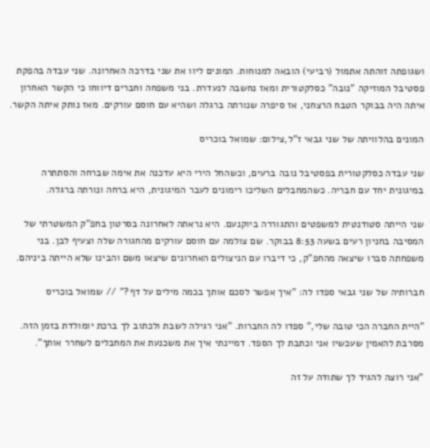ושגופתה זוהתה אתמול (רביעי) הובאה למנוחות. המונים ליוו את שני בדרכה האחרונה. שני עבדה בהפקת פסטיבל המוזיקה "נובה" כסלקטורית ומאז נחשבה לנעדרת. בני משפחה וחברים דיווחו כי הקשר האחרון איתה היה בבוקר הטבח הרצחני, אז סיפרה שנורתה ברגלה ושהיא עם חוסם עורקים. מאז נותק איתה הקשר.

המונים בהלוויתה של שני גבאי ז"ל,צילום: שמואל בוכריס

שני עבדה כסלקטורית בפסטיבל נובה ברעים, וכשהחל הירי היא עדכנה את אימה שברחה והסתתרה במיגונית יחד עם חבריה. כשהמחבלים השליכו רימונים לעבר המיגונית, היא ברחה ונורתה ברגלה.

שני הייתה סטודנטית למשפטים והתגוררה ביוקנעם. היא נראתה לאחרונה בסרטון בחפ"ק המשטרתי של המסיבה בחניון רעים בשעה 8:53 בבוקר. שם צולמה עם חוסם עורקים מהחגורה שלה וצעיף לבן. בני משפחתה סברו שיצאה מהחפ"ק, כי דיברו עם הניצולים האחרונים שיצאו משם והבינו שלא הייתה ביניהם.

חברותיה של שני גבאי ספדו לה: "איך אפשר לסכם אותך בכמה מילים על דף?" // שמואל בוכריס

"היית החברה הכי טובה שלי," ספדו לה החברות. "אני רגילה לשבת ולכתוב לך ברכת יומולדת בזמן הזה. מסרבת להאמין שעכשיו אני וכתבת לך הספד. דמיינתי איך את משכנעת את המחבלים לשחרר אותך".

"אני רוצה להגיד לך שתודה על זה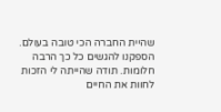שהיית החברה הכי טובה בעולם. הספקנו להגשים כל כך הרבה חלומות. תודה שהייתה לי הזכות לחוות את החיים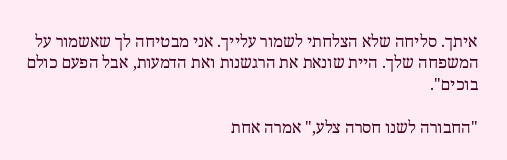איתך. סליחה שלא הצלחתי לשמור עלייך. אני מבטיחה לך שאשמור על המשפחה שלך. היית שונאת את הרגשנות ואת הדמעות, אבל הפעם כולם בוכים".

"החבורה לשנו חסרה צלע," אמרה אחת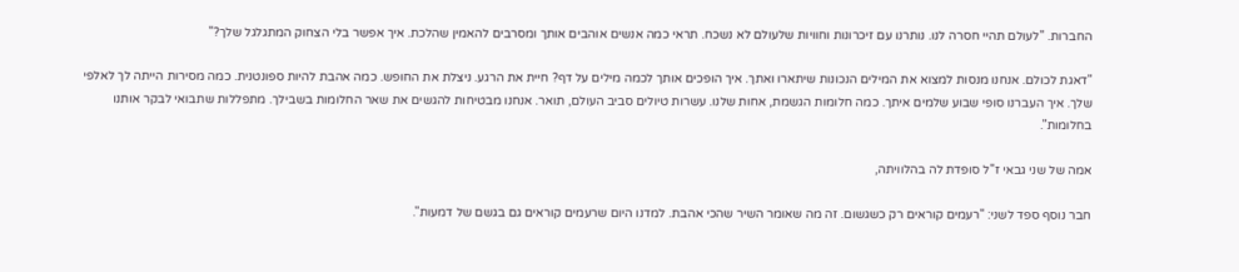החברות. "לעולם תהיי חסרה לנו. נותרנו עם זיכרונות וחוויות שלעולם לא נשכח. תראי כמה אנשים אוהבים אותך ומסרבים להאמין שהלכת. איך אפשר בלי הצחוק המתגלגל שלך?"

"דאגת לכולם. אנחנו מנסות למצוא את המילים הנכונות שיתארו ואתך. איך הופכים אותך לכמה מילים על דף? חיית את הרגע. ניצלת את החופש. כמה אהבת להיות ספונטנית. כמה מסירות הייתה לך לאלפי שלך. איך העברנו סופי שבוע שלמים איתך. כמה חלומות הגשמת, אחות שלנו. עשרות טיולים סביב העולם, תואר. אנחנו מבטיחות להגשים את שאר החלומות בשבילך. מתפללות שתבואי לבקר אותנו בחלומות".

אמה של שני גבאי ז"ל סופדת לה בהלוויתה,

חבר נוסף ספד לשני: "רעמים קוראים רק כשגשום. זה מה שאומר השיר שהכי אהבת. למדנו היום שרעמים קוראים גם בגשם של דמעות".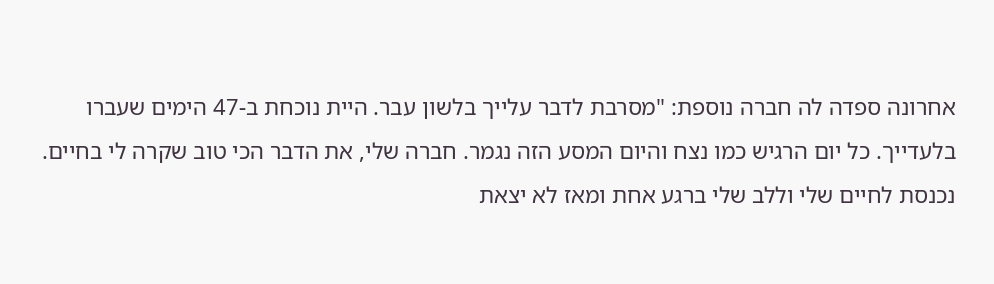אחרונה ספדה לה חברה נוספת: "מסרבת לדבר עלייך בלשון עבר. היית נוכחת ב-47 הימים שעברו בלעדייך. כל יום הרגיש כמו נצח והיום המסע הזה נגמר. חברה שלי, את הדבר הכי טוב שקרה לי בחיים. נכנסת לחיים שלי וללב שלי ברגע אחת ומאז לא יצאת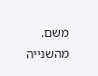משם. מהשנייה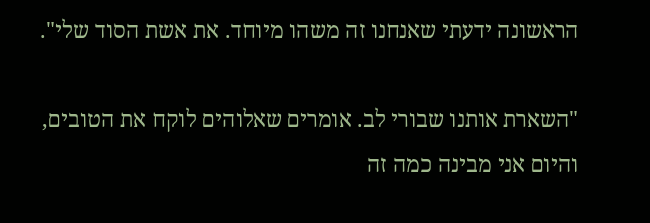הראשונה ידעתי שאנחנו זה משהו מיוחד. את אשת הסוד שלי".

"השארת אותנו שבורי לב. אומרים שאלוהים לוקח את הטובים, והיום אני מבינה כמה זה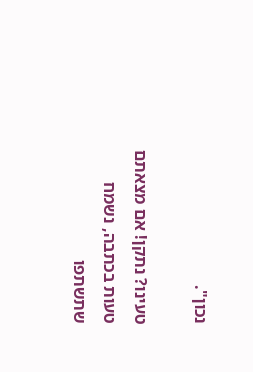נכון".

טעינו? נתקן! אם מצאתם טעות בכתבה, נשמח שתשתפו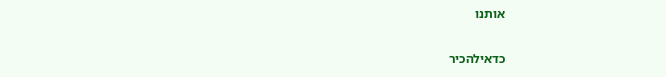אותנו

כדאילהכיר